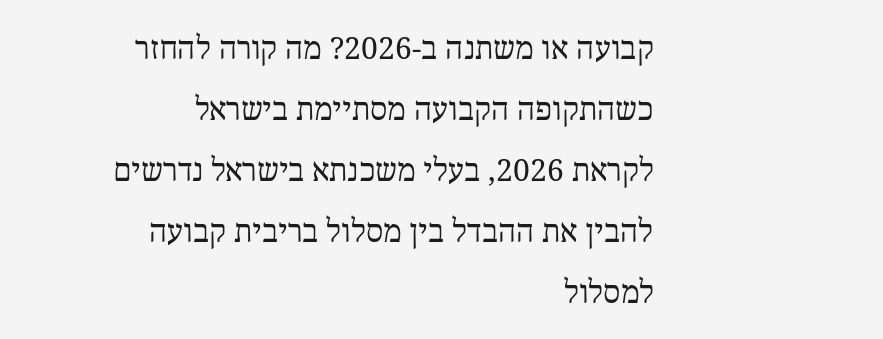קבועה או משתנה ב-2026? מה קורה להחזר כשהתקופה הקבועה מסתיימת בישראל
לקראת 2026, בעלי משכנתא בישראל נדרשים להבין את ההבדל בין מסלול בריבית קבועה למסלול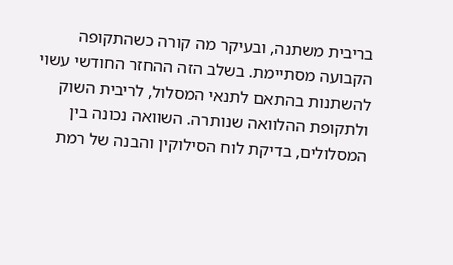בריבית משתנה, ובעיקר מה קורה כשהתקופה הקבועה מסתיימת. בשלב הזה ההחזר החודשי עשוי להשתנות בהתאם לתנאי המסלול, לריבית השוק ולתקופת ההלוואה שנותרה. השוואה נכונה בין המסלולים, בדיקת לוח הסילוקין והבנה של רמת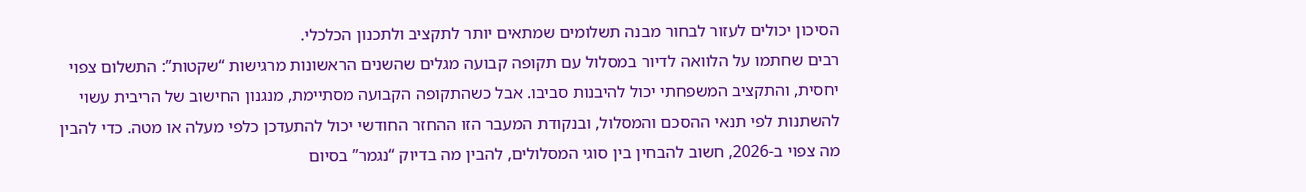הסיכון יכולים לעזור לבחור מבנה תשלומים שמתאים יותר לתקציב ולתכנון הכלכלי.
רבים שחתמו על הלוואה לדיור במסלול עם תקופה קבועה מגלים שהשנים הראשונות מרגישות “שקטות”: התשלום צפוי יחסית, והתקציב המשפחתי יכול להיבנות סביבו. אבל כשהתקופה הקבועה מסתיימת, מנגנון החישוב של הריבית עשוי להשתנות לפי תנאי ההסכם והמסלול, ובנקודת המעבר הזו ההחזר החודשי יכול להתעדכן כלפי מעלה או מטה. כדי להבין מה צפוי ב-2026, חשוב להבחין בין סוגי המסלולים, להבין מה בדיוק “נגמר” בסיום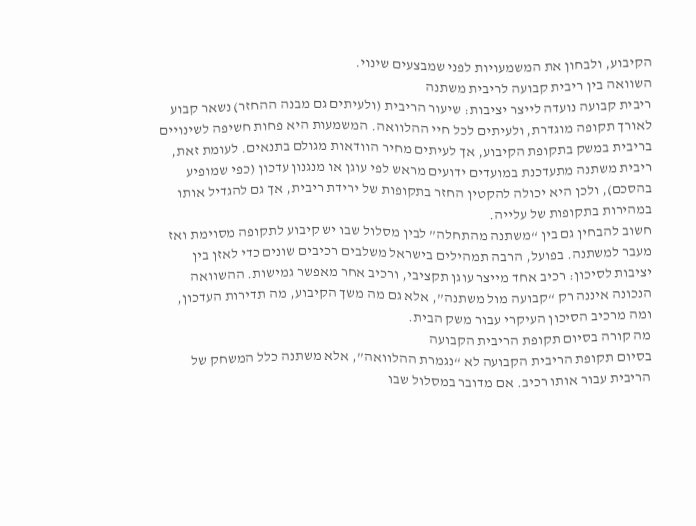הקיבוע, ולבחון את המשמעויות לפני שמבצעים שינוי.
השוואה בין ריבית קבועה לריבית משתנה
ריבית קבועה נועדה לייצר יציבות: שיעור הריבית (ולעיתים גם מבנה ההחזר) נשאר קבוע לאורך תקופה מוגדרת, ולעיתים לכל חיי ההלוואה. המשמעות היא פחות חשיפה לשינויים בריבית במשק בתקופת הקיבוע, אך לעיתים מחיר הוודאות מגולם בתנאים. לעומת זאת, ריבית משתנה מתעדכנת במועדים ידועים מראש לפי עוגן או מנגנון עדכון (כפי שמופיע בהסכם), ולכן היא יכולה להקטין החזר בתקופות של ירידת ריבית, אך גם להגדיל אותו במהירות בתקופות של עלייה.
חשוב להבחין גם בין “משתנה מהתחלה” לבין מסלול שבו יש קיבוע לתקופה מסוימת ואז מעבר למשתנה. בפועל, הרבה תמהילים בישראל משלבים רכיבים שונים כדי לאזן בין יציבות לסיכון: רכיב אחד מייצר עוגן תקציבי, ורכיב אחר מאפשר גמישות. ההשוואה הנכונה איננה רק “קבועה מול משתנה”, אלא גם מה משך הקיבוע, מה תדירות העדכון, ומה מרכיב הסיכון העיקרי עבור משק הבית.
מה קורה בסיום תקופת הריבית הקבועה
בסיום תקופת הריבית הקבועה לא “נגמרת ההלוואה”, אלא משתנה כלל המשחק של הריבית עבור אותו רכיב. אם מדובר במסלול שבו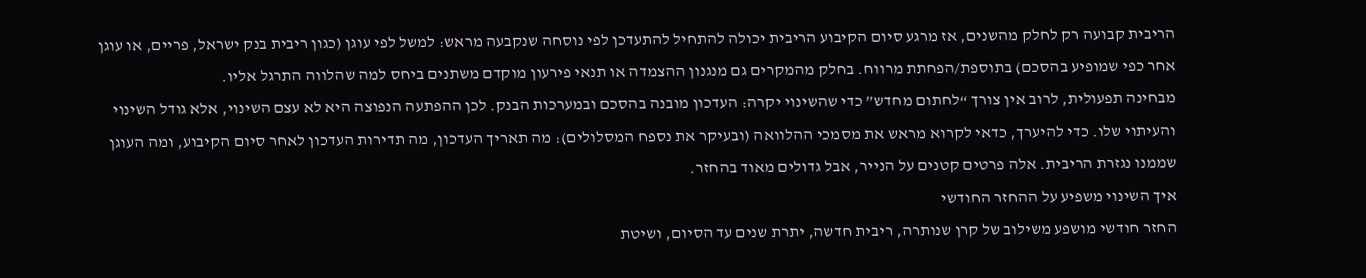הריבית קבועה רק לחלק מהשנים, אז מרגע סיום הקיבוע הריבית יכולה להתחיל להתעדכן לפי נוסחה שנקבעה מראש: למשל לפי עוגן (כגון ריבית בנק ישראל, פריים, או עוגן אחר כפי שמופיע בהסכם) בתוספת/הפחתת מרווח. בחלק מהמקרים גם מנגנון ההצמדה או תנאי פירעון מוקדם משתנים ביחס למה שהלווה התרגל אליו.
מבחינה תפעולית, לרוב אין צורך “לחתום מחדש” כדי שהשינוי יקרה: העדכון מובנה בהסכם ובמערכות הבנק. לכן ההפתעה הנפוצה היא לא עצם השינוי, אלא גודל השינוי והעיתוי שלו. כדי להיערך, כדאי לקרוא מראש את מסמכי ההלוואה (ובעיקר את נספח המסלולים): מה תאריך העדכון, מה תדירות העדכון לאחר סיום הקיבוע, ומה העוגן שממנו נגזרת הריבית. אלה פרטים קטנים על הנייר, אבל גדולים מאוד בהחזר.
איך השינוי משפיע על ההחזר החודשי
החזר חודשי מושפע משילוב של קרן שנותרה, ריבית חדשה, יתרת שנים עד הסיום, ושיטת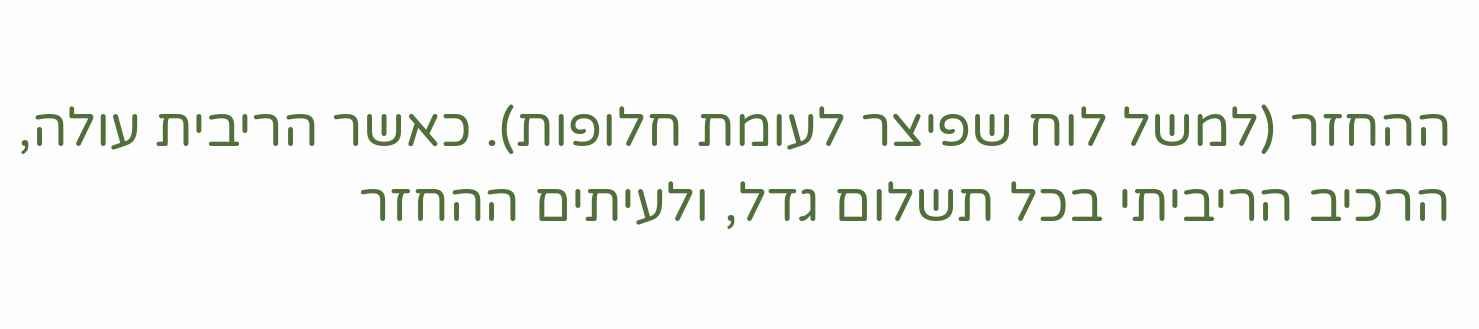ההחזר (למשל לוח שפיצר לעומת חלופות). כאשר הריבית עולה, הרכיב הריביתי בכל תשלום גדל, ולעיתים ההחזר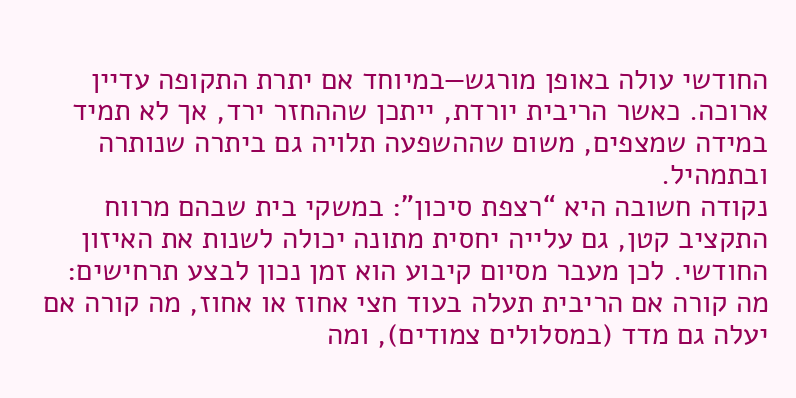החודשי עולה באופן מורגש—במיוחד אם יתרת התקופה עדיין ארוכה. כאשר הריבית יורדת, ייתכן שההחזר ירד, אך לא תמיד במידה שמצפים, משום שההשפעה תלויה גם ביתרה שנותרה ובתמהיל.
נקודה חשובה היא “רצפת סיכון”: במשקי בית שבהם מרווח התקציב קטן, גם עלייה יחסית מתונה יכולה לשנות את האיזון החודשי. לכן מעבר מסיום קיבוע הוא זמן נכון לבצע תרחישים: מה קורה אם הריבית תעלה בעוד חצי אחוז או אחוז, מה קורה אם יעלה גם מדד (במסלולים צמודים), ומה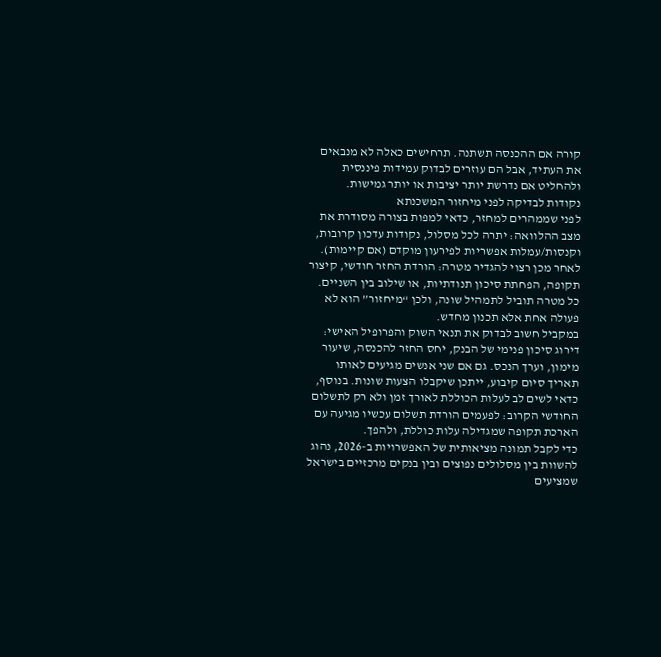קורה אם ההכנסה תשתנה. תרחישים כאלה לא מנבאים את העתיד, אבל הם עוזרים לבדוק עמידות פיננסית ולהחליט אם נדרשת יותר יציבות או יותר גמישות.
נקודות לבדיקה לפני מיחזור המשכנתא
לפני שממהרים למחזר, כדאי למפות בצורה מסודרת את מצב ההלוואה: יתרה לכל מסלול, נקודות עדכון קרובות, וקנסות/עמלות אפשריות לפירעון מוקדם (אם קיימות). לאחר מכן רצוי להגדיר מטרה: הורדת החזר חודשי, קיצור תקופה, הפחתת סיכון תנודתיות, או שילוב בין השניים. כל מטרה תוביל לתמהיל שונה, ולכן “מיחזור” הוא לא פעולה אחת אלא תכנון מחדש.
במקביל חשוב לבדוק את תנאי השוק והפרופיל האישי: דירוג סיכון פנימי של הבנק, יחס החזר להכנסה, שיעור מימון, וערך הנכס. גם אם שני אנשים מגיעים לאותו תאריך סיום קיבוע, ייתכן שיקבלו הצעות שונות. בנוסף, כדאי לשים לב לעלות הכוללת לאורך זמן ולא רק לתשלום החודשי הקרוב: לפעמים הורדת תשלום עכשיו מגיעה עם הארכת תקופה שמגדילה עלות כוללת, ולהפך.
כדי לקבל תמונה מציאותית של האפשרויות ב-2026, נהוג להשוות בין מסלולים נפוצים ובין בנקים מרכזיים בישראל שמציעים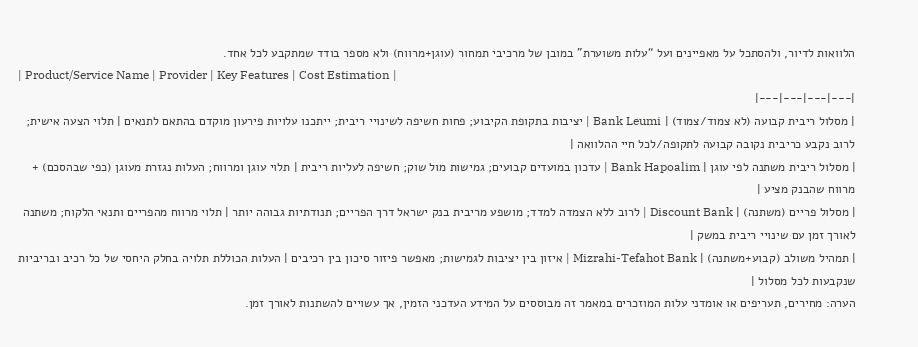הלוואות לדיור, ולהסתכל על מאפיינים ועל “עלות משוערת” במובן של מרכיבי תמחור (עוגן+מרווח) ולא מספר בודד שמתקבע לכל אחד.
| Product/Service Name | Provider | Key Features | Cost Estimation |
|---|---|---|---|
| מסלול ריבית קבועה (לא צמוד/צמוד) | Bank Leumi | יציבות בתקופת הקיבוע; פחות חשיפה לשינויי ריבית; ייתכנו עלויות פירעון מוקדם בהתאם לתנאים | תלוי הצעה אישית; לרוב נקבע כריבית נקובה קבועה לתקופה/לכל חיי ההלוואה |
| מסלול ריבית משתנה לפי עוגן | Bank Hapoalim | עדכון במועדים קבועים; גמישות מול שוק; חשיפה לעליות ריבית | תלוי עוגן ומרווח; העלות נגזרת מעוגן (כפי שבהסכם) + מרווח שהבנק מציע |
| מסלול פריים (משתנה) | Discount Bank | לרוב ללא הצמדה למדד; מושפע מריבית בנק ישראל דרך הפריים; תנודתיות גבוהה יותר | תלוי מרווח מהפריים ותנאי הלקוח; משתנה לאורך זמן עם שינויי ריבית במשק |
| תמהיל משולב (קבוע+משתנה) | Mizrahi-Tefahot Bank | איזון בין יציבות לגמישות; מאפשר פיזור סיכון בין רכיבים | העלות הכוללת תלויה בחלק היחסי של כל רכיב ובריביות שנקבעות לכל מסלול |
הערה: מחירים, תעריפים או אומדני עלות המוזכרים במאמר זה מבוססים על המידע העדכני הזמין, אך עשויים להשתנות לאורך זמן.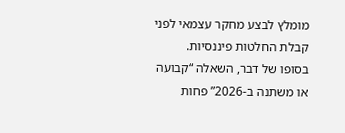מומלץ לבצע מחקר עצמאי לפני קבלת החלטות פיננסיות.
בסופו של דבר, השאלה “קבועה או משתנה ב-2026” פחות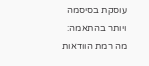עוסקת בסיסמה ויותר בהתאמה: מה רמת הוודאות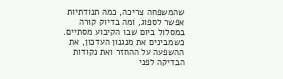שהמשפחה צריכה, כמה תנודתיות אפשר לספוג, ומה בדיוק קורה במסלול ביום שבו הקיבוע מסתיים. כשמבינים את מנגנון העדכון, את ההשפעה על ההחזר ואת נקודות הבדיקה לפני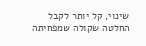שינוי, קל יותר לקבל החלטה שקולה שמפחיתה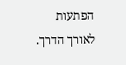הפתעות לאורך הדרך.